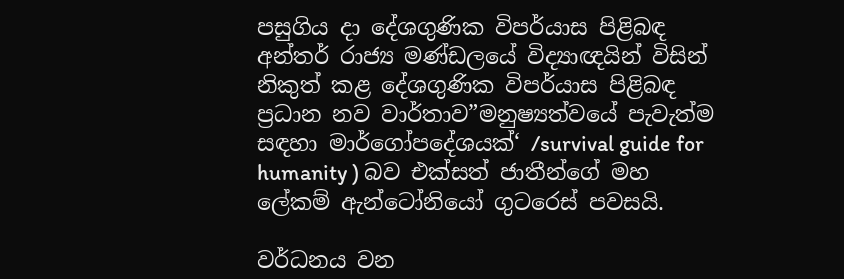පසුගිය දා දේශගුණික විපර්යාස පිළිබඳ අන්තර් රාජ්‍ය මණ්ඩලයේ විද්‍යාඥයින් විසින් නිකුත් කළ දේශගුණික විපර්යාස පිළිබඳ ප්‍රධාන නව වාර්තාව”මනුෂ්‍යත්වයේ පැවැත්ම සඳහා මාර්ගෝපදේශයක්‘ /survival guide for humanity ) බව එක්සත් ජාතීන්ගේ මහ ලේකම් ඇන්ටෝනියෝ ගුටරෙස් පවසයි.

වර්ධනය වන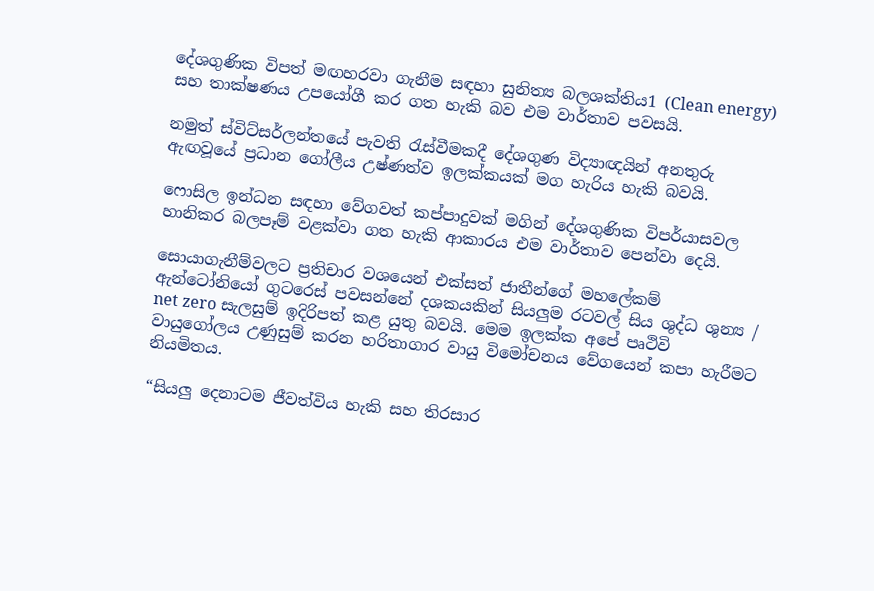දේශගුණික විපත් මඟහරවා ගැනීම සඳහා සුනිත්‍ය බලශක්තිය1 (Clean energy) සහ තාක්ෂණය උපයෝගී කර ගත හැකි බව එම වාර්තාව පවසයි.

නමුත් ස්විට්සර්ලන්තයේ පැවති රැස්වීමකදී දේශගුණ විද්‍යාඥයින් අනතුරු ඇඟවූයේ ප්‍රධාන ගෝලීය උෂ්ණත්ව ඉලක්කයක් මග හැරිය හැකි බවයි.

ෆොසිල ඉන්ධන සඳහා වේගවත් කප්පාදුවක් මගින් දේශගුණික විපර්යාසවල හානිකර බලපෑම් වළක්වා ගත හැකි ආකාරය එම වාර්තාව පෙන්වා දෙයි.

සොයාගැනීම්වලට ප්‍රතිචාර වශයෙන් එක්සත් ජාතීන්ගේ මහලේකම් ඇන්ටෝනියෝ ගුටරෙස් පවසන්නේ දශකයකින් සියලුම රටවල් සිය ශුද්ධ ශුන්‍ය / net zero සැලසුම් ඉදිරිපත් කළ යුතු බවයි. මෙම ඉලක්ක අපේ පෘථිවි වායුගෝලය උණුසුම් කරන හරිතාගාර වායු විමෝචනය වේගයෙන් කපා හැරීමට නියමිතය.

“සියලු දෙනාටම ජීවත්විය හැකි සහ තිරසාර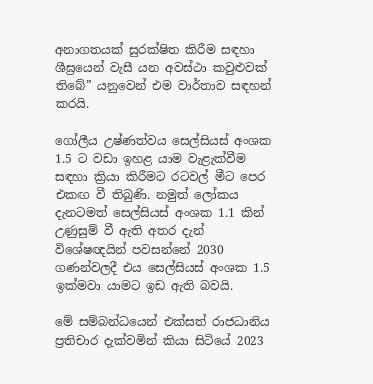අනාගතයක් සුරක්ෂිත කිරීම සඳහා ශීඝ්‍රයෙන් වැසී යන අවස්ථා කවුළුවක් තිබේ” යනුවෙන් එම වාර්තාව සඳහන් කරයි.

ගෝලීය උෂ්ණත්වය සෙල්සියස් අංශක 1.5 ට වඩා ඉහළ යාම වැළැක්වීම සඳහා ක්‍රියා කිරීමට රටවල් මීට පෙර එකඟ වී තිබුණි. නමුත් ලෝකය දැනටමත් සෙල්සියස් අංශක 1.1 කින් උණුසුම් වී ඇති අතර දැන් විශේෂඥයින් පවසන්නේ 2030 ගණන්වලදී එය සෙල්සියස් අංශක 1.5 ඉක්මවා යාමට ඉඩ ඇති බවයි.

මේ සම්බන්ධයෙන් එක්සත් රාජධානිය ප්‍රතිචාර දැක්වමින් කියා සිටියේ 2023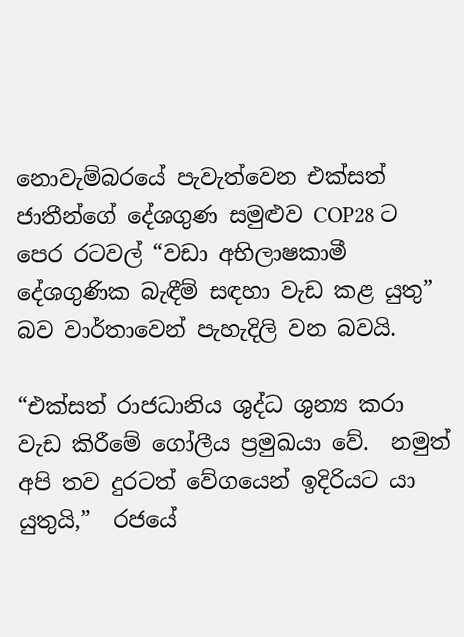නොවැම්බරයේ පැවැත්වෙන එක්සත් ජාතීන්ගේ දේශගුණ සමුළුව COP28 ට පෙර රටවල් “වඩා අභිලාෂකාමී දේශගුණික බැඳීම් සඳහා වැඩ කළ යුතු” බව වාර්තාවෙන් පැහැදිලි වන බවයි.

“එක්සත් රාජධානිය ශුද්ධ ශුන්‍ය කරා වැඩ කිරීමේ ගෝලීය ප්‍රමුඛයා වේ.  නමුත් අපි තව දුරටත් වේගයෙන් ඉදිරියට යා යුතුයි,”  රජයේ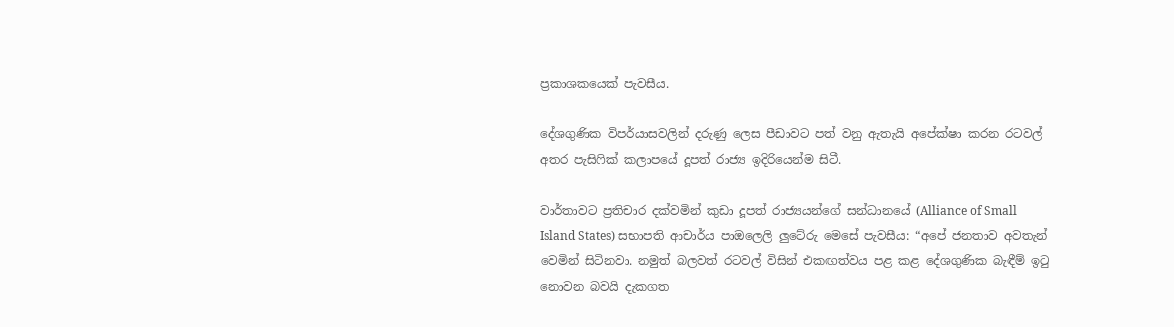ප්‍රකාශකයෙක් පැවසීය.

දේශගුණික විපර්යාසවලින් දරුණු ලෙස පීඩාවට පත් වනු ඇතැයි අපේක්ෂා කරන රටවල් අතර පැසිෆික් කලාපයේ දූපත් රාජ්‍ය ඉදිරියෙන්ම සිටී.

වාර්තාවට ප්‍රතිචාර දක්වමින් කුඩා දූපත් රාජ්‍යයන්ගේ සන්ධානයේ (Alliance of Small Island States) සභාපති ආචාර්ය පාඔලෙලි ලුටේරු මෙසේ පැවසීය: “අපේ ජනතාව අවතැන් වෙමින් සිටිනවා. නමුත් බලවත් රටවල් විසින් එකඟත්වය පළ කළ දේශගුණික බැඳීම් ඉටු නොවන බවයි දැකගත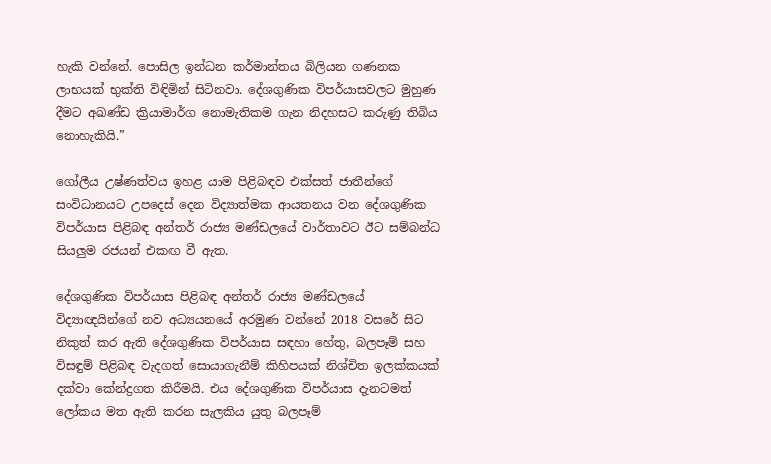හැකි වන්නේ. පොසිල ඉන්ධන කර්මාන්තය බිලියන ගණනක ලාභයක් භුක්ති විඳිමින් සිටිනවා. දේශගුණික විපර්යාසවලට මුහුණ දීමට අඛණ්ඩ ක්‍රියාමාර්ග නොමැතිකම ගැන නිදහසට කරුණු තිබිය නොහැකියි.”

ගෝලීය උෂ්ණත්වය ඉහළ යාම පිළිබඳව එක්සත් ජාතීන්ගේ සංවිධානයට උපදෙස් දෙන විද්‍යාත්මක ආයතනය වන දේශගුණික විපර්යාස පිළිබඳ අන්තර් රාජ්‍ය මණ්ඩලයේ වාර්තාවට ඊට සම්බන්ධ සියලුම රජයන් එකඟ වී ඇත.

දේශගුණික විපර්යාස පිළිබඳ අන්තර් රාජ්‍ය මණ්ඩලයේ විද්‍යාඥයින්ගේ නව අධ්‍යයනයේ අරමුණ වන්නේ 2018 වසරේ සිට නිකුත් කර ඇති දේශගුණික විපර්යාස සඳහා හේතු, බලපෑම් සහ විසඳුම් පිළිබඳ වැදගත් සොයාගැනීම් කිහිපයක් නිශ්චිත ඉලක්කයක් දක්වා කේන්ද්‍රගත කිරීමයි. එය දේශගුණික විපර්යාස දැනටමත් ලෝකය මත ඇති කරන සැලකිය යුතු බලපෑම්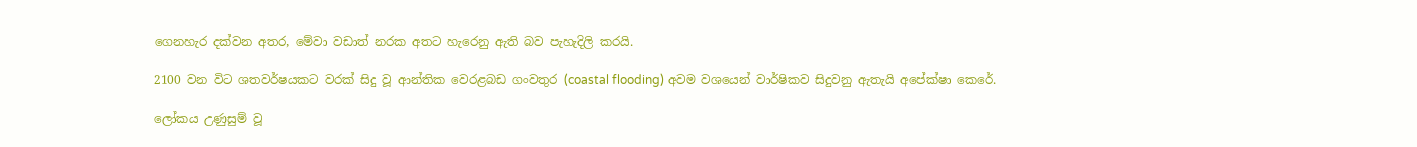ගෙනහැර දක්වන අතර, මේවා වඩාත් නරක අතට හැරෙනු ඇති බව පැහැදිලි කරයි.

2100 වන විට ශතවර්ෂයකට වරක් සිදු වූ ආන්තික වෙරළබඩ ගංවතුර (coastal flooding) අවම වශයෙන් වාර්ෂිකව සිදුවනු ඇතැයි අපේක්ෂා කෙරේ.

ලෝකය උණුසුම් වූ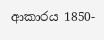ආකාරය 1850-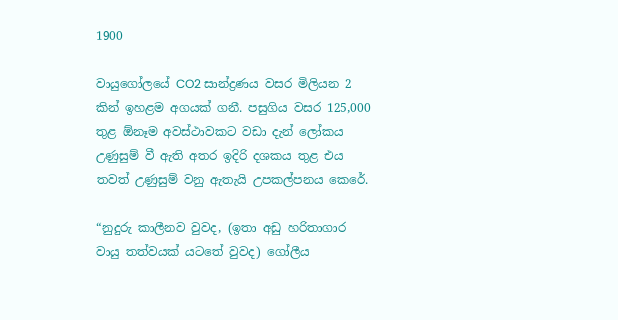1900

වායුගෝලයේ CO2 සාන්ද්‍රණය වසර මිලියන 2 කින් ඉහළම අගයක් ගනී. පසුගිය වසර 125,000 තුළ ඕනෑම අවස්ථාවකට වඩා දැන් ලෝකය උණුසුම් වී ඇති අතර ඉදිරි දශකය තුළ එය තවත් උණුසුම් වනු ඇතැයි උපකල්පනය කෙරේ.

“නුදුරු කාලීනව වුවද, (ඉතා අඩු හරිතාගාර වායු තත්වයක් යටතේ වුවද) ගෝලීය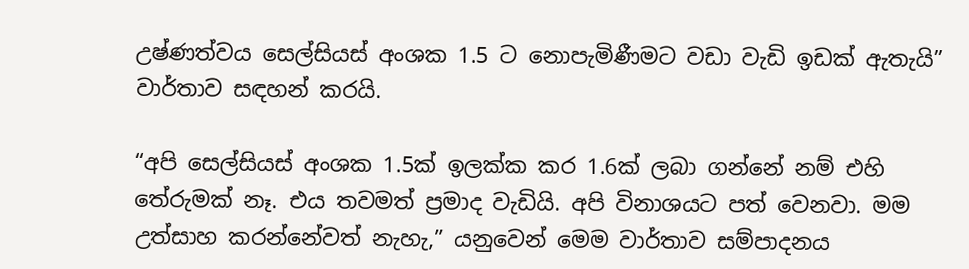උෂ්ණත්වය සෙල්සියස් අංශක 1.5 ට නොපැමිණීමට වඩා වැඩි ඉඩක් ඇතැයි” වාර්තාව සඳහන් කරයි.

“අපි සෙල්සියස් අංශක 1.5ක් ඉලක්ක කර 1.6ක් ලබා ගන්නේ නම් එහි තේරුමක් නෑ. එය තවමත් ප්‍රමාද වැඩියි. අපි විනාශයට පත් වෙනවා. මම උත්සාහ කරන්නේවත් නැහැ,” යනුවෙන් මෙම වාර්තාව සම්පාදනය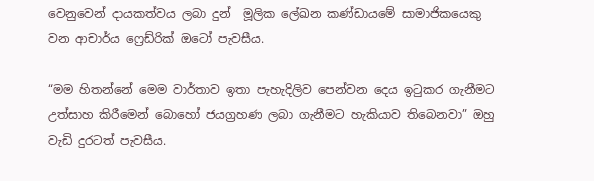වෙනුවෙන් දායකත්වය ලබා දුන්  මූලික ලේඛන කණ්ඩායමේ සාමාජිකයෙකු වන ආචාර්ය ෆ්‍රෙඩ්රික් ඔටෝ පැවසීය.

“මම හිතන්නේ මෙම වාර්තාව ඉතා පැහැදිලිව පෙන්වන දෙය ඉටුකර ගැනීමට උත්සාහ කිරීමෙන් බොහෝ ජයග්‍රහණ ලබා ගැනීමට හැකියාව තිබෙනවා” ඔහු වැඩි දුරටත් පැවසීය.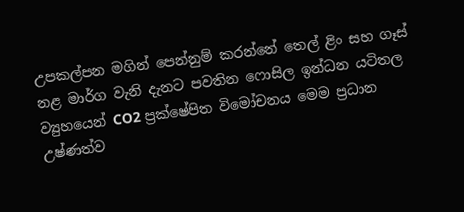උපකල්පන මගින් පෙන්නුම් කරන්නේ තෙල් ළිං සහ ගෑස් නළ මාර්ග වැනි දැනට පවතින ෆොසිල ඉන්ධන යටිතල ව්‍යුහයෙන් CO2 ප්‍රක්ෂේපිත විමෝචනය මෙම ප්‍රධාන උෂ්ණත්ව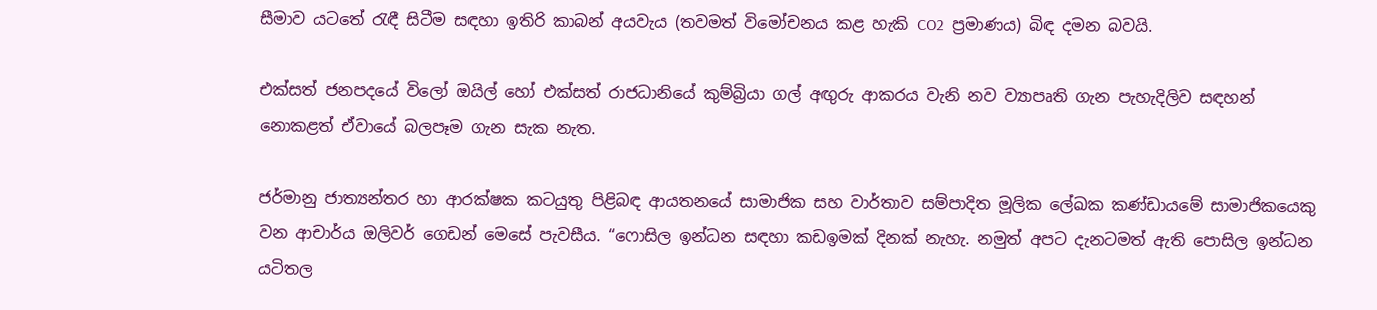සීමාව යටතේ රැඳී සිටීම සඳහා ඉතිරි කාබන් අයවැය (තවමත් විමෝචනය කළ හැකි CO2  ප්‍රමාණය) බිඳ දමන බවයි.

එක්සත් ජනපදයේ විලෝ ඔයිල් හෝ එක්සත් රාජධානියේ කුම්බ්‍රියා ගල් අඟුරු ආකරය වැනි නව ව්‍යාපෘති ගැන පැහැදිලිව සඳහන් නොකළත් ඒවායේ බලපෑම ගැන සැක නැත.

ජර්මානු ජාත්‍යන්තර හා ආරක්ෂක කටයුතු පිළිබඳ ආයතනයේ සාමාජික සහ වාර්තාව සම්පාදිත මූලික ලේඛක කණ්ඩායමේ සාමාජිකයෙකු වන ආචාර්ය ඔලිවර් ගෙඩන් මෙසේ පැවසීය. “ෆොසිල ඉන්ධන සඳහා කඩඉමක් දිනක් නැහැ. නමුත් අපට දැනටමත් ඇති පොසිල ඉන්ධන යටිතල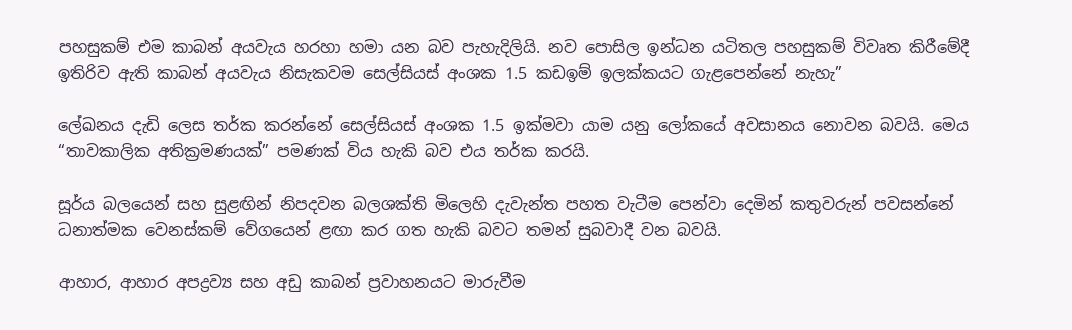පහසුකම් එම කාබන් අයවැය හරහා හමා යන බව පැහැදිලියි. නව පොසිල ඉන්ධන යටිතල පහසුකම් විවෘත කිරීමේදී ඉතිරිව ඇති කාබන් අයවැය නිසැකවම සෙල්සියස් අංශක 1.5 කඩඉම් ඉලක්කයට ගැළපෙන්නේ නැහැ”

ලේඛනය දැඩි ලෙස තර්ක කරන්නේ සෙල්සියස් අංශක 1.5 ඉක්මවා යාම යනු ලෝකයේ අවසානය නොවන බවයි. මෙය “තාවකාලික අතික්‍රමණයක්” පමණක් විය හැකි බව එය තර්ක කරයි.

සූර්ය බලයෙන් සහ සුළඟින් නිපදවන බලශක්ති මිලෙහි දැවැන්ත පහත වැටීම පෙන්වා දෙමින් කතුවරුන් පවසන්නේ ධනාත්මක වෙනස්කම් වේගයෙන් ළඟා කර ගත හැකි බවට තමන් සුබවාදී වන බවයි.

ආහාර, ආහාර අපද්‍රව්‍ය සහ අඩු කාබන් ප්‍රවාහනයට මාරුවීම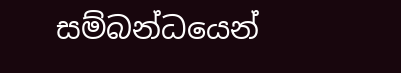සම්බන්ධයෙන්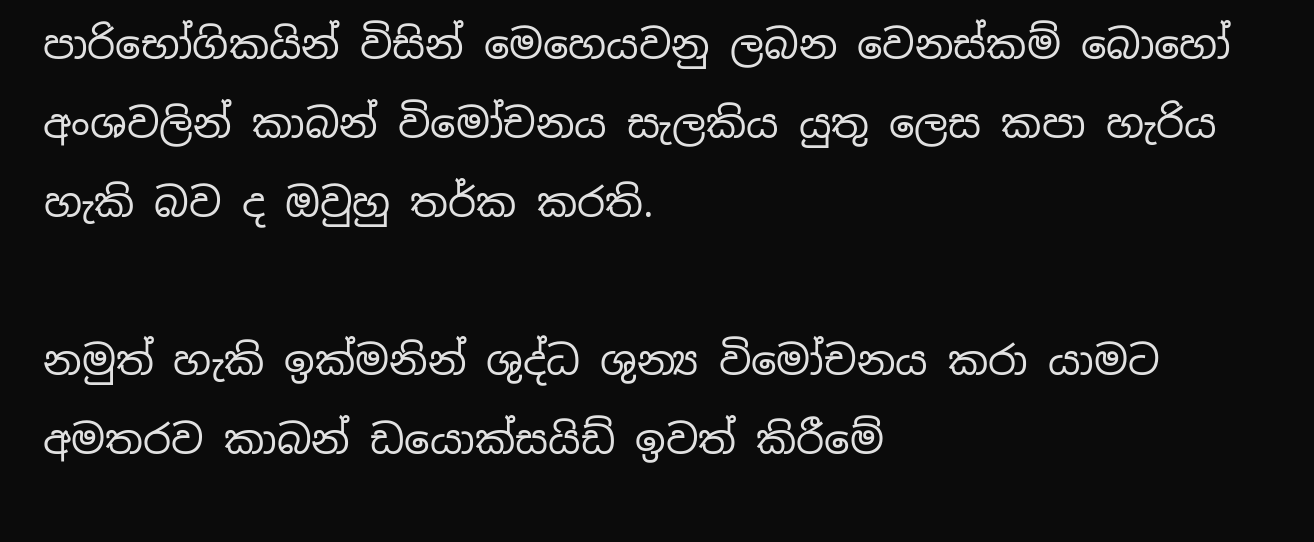පාරිභෝගිකයින් විසින් මෙහෙයවනු ලබන වෙනස්කම් බොහෝ අංශවලින් කාබන් විමෝචනය සැලකිය යුතු ලෙස කපා හැරිය හැකි බව ද ඔවුහු තර්ක කරති.

නමුත් හැකි ඉක්මනින් ශුද්ධ ශුන්‍ය විමෝචනය කරා යාමට අමතරව කාබන් ඩයොක්සයිඩ් ඉවත් කිරීමේ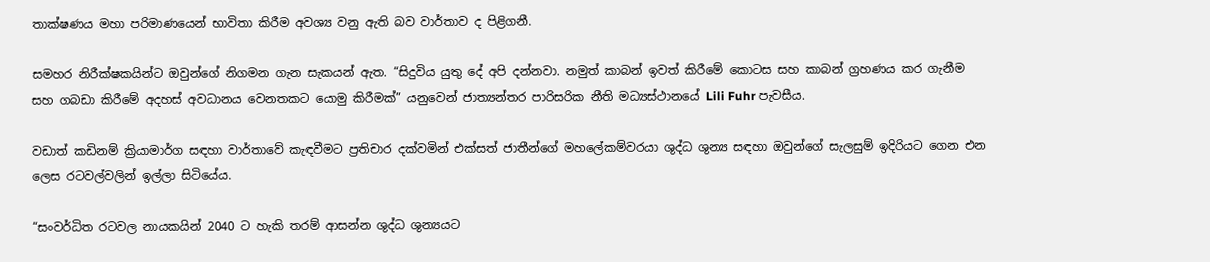තාක්ෂණය මහා පරිමාණයෙන් භාවිතා කිරීම අවශ්‍ය වනු ඇති බව වාර්තාව ද පිළිගනී.

සමහර නිරීක්ෂකයින්ට ඔවුන්ගේ නිගමන ගැන සැකයන් ඇත. “සිදුවිය යුතු දේ අපි දන්නවා. නමුත් කාබන් ඉවත් කිරීමේ කොටස සහ කාබන් ග්‍රහණය කර ගැනීම සහ ගබඩා කිරීමේ අදහස් අවධානය වෙනතකට යොමු කිරීමක්” යනුවෙන් ජාත්‍යන්තර පාරිසරික නීති මධ්‍යස්ථානයේ Lili Fuhr පැවසීය.

වඩාත් කඩිනම් ක්‍රියාමාර්ග සඳහා වාර්තාවේ කැඳවීමට ප්‍රතිචාර දක්වමින් එක්සත් ජාතීන්ගේ මහලේකම්වරයා ශුද්ධ ශුන්‍ය සඳහා ඔවුන්ගේ සැලසුම් ඉදිරියට ගෙන එන ලෙස රටවල්වලින් ඉල්ලා සිටියේය.

“සංවර්ධිත රටවල නායකයින් 2040 ට හැකි තරම් ආසන්න ශුද්ධ ශුන්‍යයට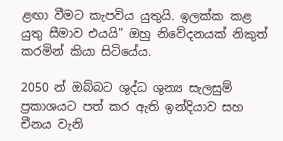ළඟා වීමට කැපවිය යුතුයි. ඉලක්ක කළ යුතු සීමාව එයයි” ඔහු නිවේදනයක් නිකුත් කරමින් කියා සිටියේය.

2050 න් ඔබ්බට ශුද්ධ ශුන්‍ය සැලසුම් ප්‍රකාශයට පත් කර ඇති ඉන්දියාව සහ චීනය වැනි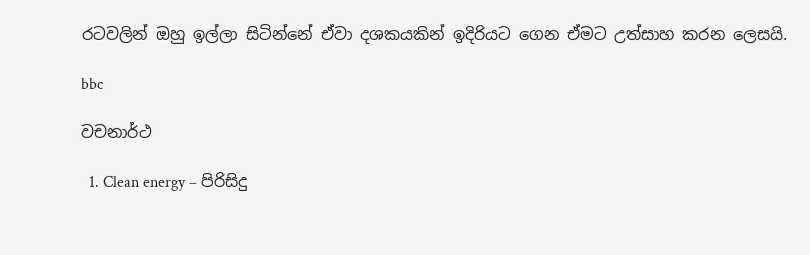රටවලින් ඔහු ඉල්ලා සිටින්නේ ඒවා දශකයකින් ඉදිරියට ගෙන ඒමට උත්සාහ කරන ලෙසයි.

bbc

වචනාර්ථ

  1. Clean energy – පිරිසිදු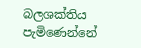බලශක්තිය පැමිණෙන්නේ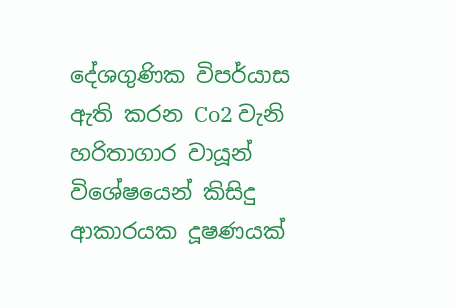දේශගුණික විපර්යාස ඇති කරන Co2 වැනි හරිතාගාර වායූන් විශේෂයෙන් කිසිදු ආකාරයක දූෂණයක්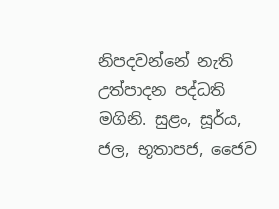නිපදවන්නේ නැති උත්පාදන පද්ධති මගිනි. සුළං, සූර්ය, ජල, භූතාපජ, ජෛව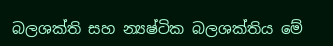බලශක්ති සහ න්‍යෂ්ටික බලශක්තිය මේ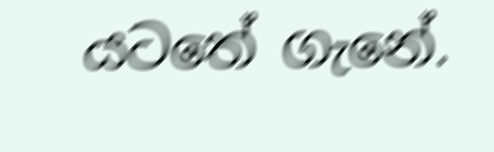යටතේ ගැනේ.